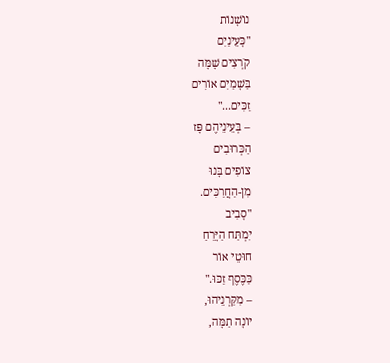נוֹשָׁנוֹת
"כָּעֵינַיִם
קֹרְצִים שָׁמָּה
בַּשָׁמַיִם אוֹרִים
זַכִּים..."
– בְּעֵינֵיהֶם פָּז
הַכְּרוּבִים
צוֹפִים בָּנוּ
מִן-הַחֲרַכִּים.
"סָבִיב
יִמְתַּח הַיָּרֵחַ
חוּטֵי אוֹר
כַּכֶּסֶף זַכּוּ."
– מִקַּרְנֵיהוּ,
יוֹנָה תַמָּה,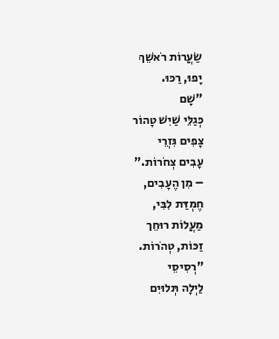שַׂעֲרוֹת רֹאשֵׁךְ
יָפוּ, רַכּוּ.
"שָׁם
כְּגַלֵּי שַׁיִשׁ טָהוֹר
צָפִים גִּזְרֵי
עָבִים צְחֹרוֹת."
– מִן הֶעָבִים,
חֶמְדַּת לִבִּי,
מַעֲלוֹת רוּחֵך
זַכּוֹת, טְהֹרוֹת.
"רְסִיסֵי
לַיְלָה תְּלוּיִם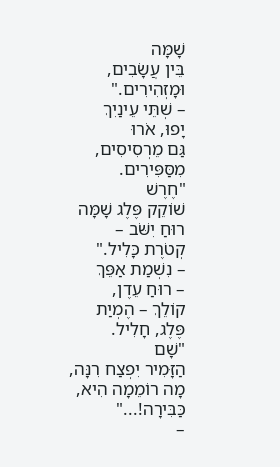שָׁמָּה
בֵּין עֲשָׂבִים,
וּמָזְהִירִים."
– שְׁתֵּי עֵינַיִךְ
יָפוּ, אֹרוּ
גַּם מֵרְסִיסִים,
מִסַּפִּירִים.
"חֶרֶשׁ
שׁוֹקֵק פֶּלֶג שָׁמָּה
רוּחַ יִשֹּׁב –
קְטֹרֶת כָּלִיל."
– נִשְׁמַת אַפֵּךְ
– רוּחַ עֵדֶן,
קוֹלֵךְ – הֶמְיַת
פֶּלֶג, חָלִיל.
"שָׁם
הַזָּמִיר יִפְצַח רִנָּה,
מָה רוֹמֵמָה הִיא,
כַּבִּירָה!..."
–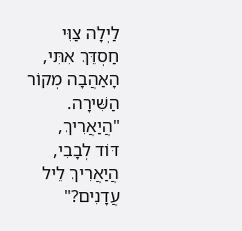לַיְלָה צַוִּי
חַסְדֵּךְ אִתִּי,
הָאַהֲבָה מְקוֹר
הַשִּׁירָה.
"הֲיַאֲרִיךְ,
דּוֹד לְבָבִי,
הֲיַאֲרִיךְ לֵיל
עֲדָנִים?"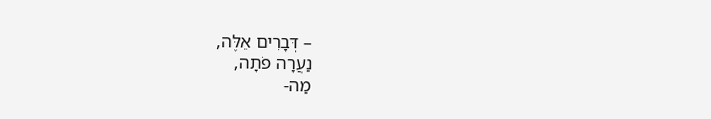– דְּבָרִים אֵלֶּה,
נַעֲרָה פֹתָה,
מַה-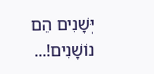יְּשָׁנִים הֵם
נוֹשָׁנִים!...